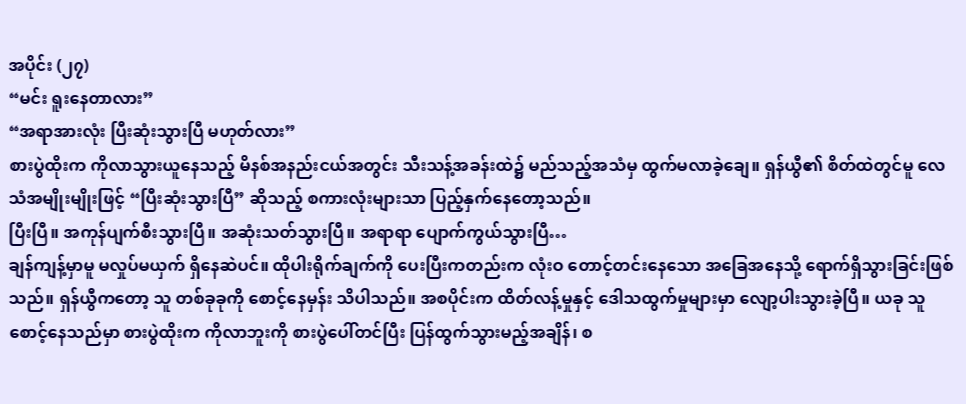အပိုင်း (၂၇)
“မင်း ရူးနေတာလား”
“အရာအားလုံး ပြီးဆုံးသွားပြီ မဟုတ်လား”
စားပွဲထိုးက ကိုလာသွားယူနေသည့် မိနစ်အနည်းငယ်အတွင်း သီးသန့်အခန်းထဲ၌ မည်သည့်အသံမှ ထွက်မလာခဲ့ချေ။ ရှန်ယွီ၏ စိတ်ထဲတွင်မူ လေသံအမျိုးမျိုးဖြင့် “ပြီးဆုံးသွားပြီ” ဆိုသည့် စကားလုံးများသာ ပြည့်နှက်နေတော့သည်။
ပြီးပြီ။ အကုန်ပျက်စီးသွားပြီ။ အဆုံးသတ်သွားပြီ။ အရာရာ ပျောက်ကွယ်သွားပြီ…
ချန်ကျန့်မှာမူ မလှုပ်မယှက် ရှိနေဆဲပင်။ ထိုပါးရိုက်ချက်ကို ပေးပြီးကတည်းက လုံးဝ တောင့်တင်းနေသော အခြေအနေသို့ ရောက်ရှိသွားခြင်းဖြစ်သည်။ ရှန်ယွီကတော့ သူ တစ်ခုခုကို စောင့်နေမှန်း သိပါသည်။ အစပိုင်းက ထိတ်လန့်မှုနှင့် ဒေါသထွက်မှုများမှာ လျော့ပါးသွားခဲ့ပြီ။ ယခု သူစောင့်နေသည်မှာ စားပွဲထိုးက ကိုလာဘူးကို စားပွဲပေါ်တင်ပြီး ပြန်ထွက်သွားမည့်အချိန်၊ စ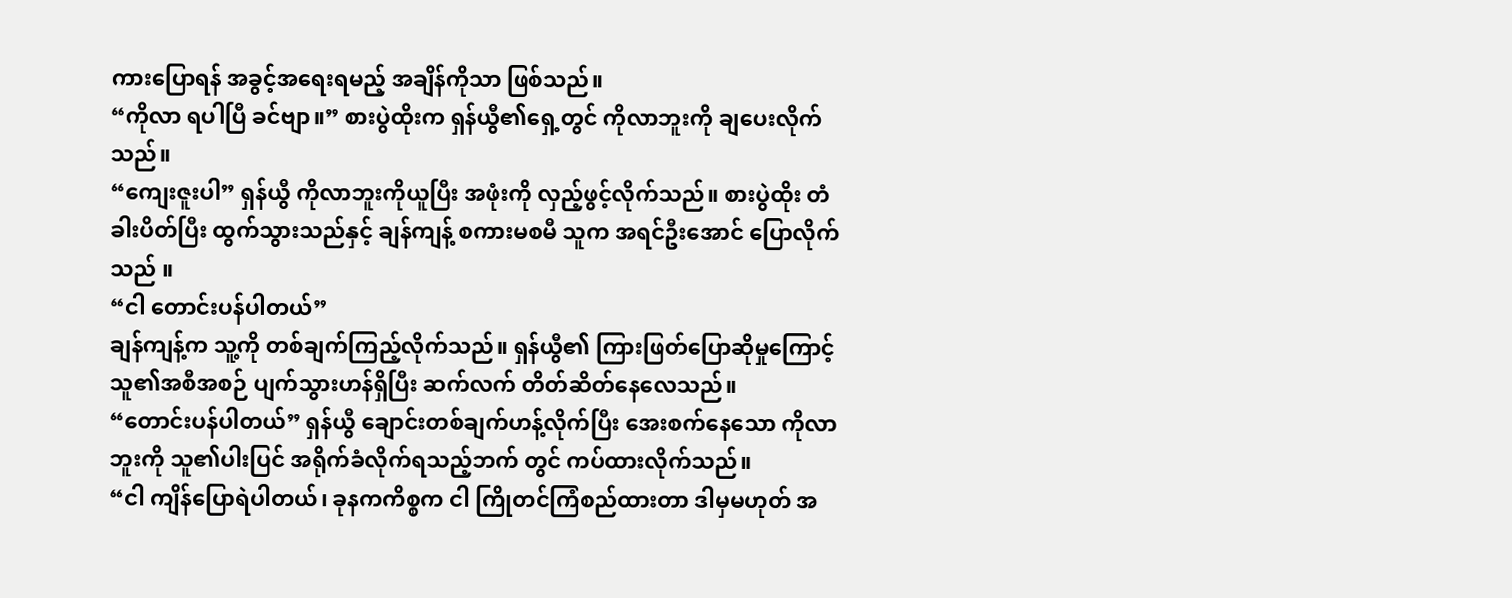ကားပြောရန် အခွင့်အရေးရမည့် အချိန်ကိုသာ ဖြစ်သည်။
“ကိုလာ ရပါပြီ ခင်ဗျာ။” စားပွဲထိုးက ရှန်ယွီ၏ရှေ့တွင် ကိုလာဘူးကို ချပေးလိုက်သည်။
“ကျေးဇူးပါ” ရှန်ယွီ ကိုလာဘူးကိုယူပြီး အဖုံးကို လှည့်ဖွင့်လိုက်သည်။ စားပွဲထိုး တံခါးပိတ်ပြီး ထွက်သွားသည်နှင့် ချန်ကျန့် စကားမစမီ သူက အရင်ဦးအောင် ပြောလိုက်သည် ။
“ငါ တောင်းပန်ပါတယ်”
ချန်ကျန့်က သူ့ကို တစ်ချက်ကြည့်လိုက်သည်။ ရှန်ယွီ၏ ကြားဖြတ်ပြောဆိုမှုကြောင့် သူ၏အစီအစဉ် ပျက်သွားဟန်ရှိပြီး ဆက်လက် တိတ်ဆိတ်နေလေသည်။
“တောင်းပန်ပါတယ်” ရှန်ယွီ ချောင်းတစ်ချက်ဟန့်လိုက်ပြီး အေးစက်နေသော ကိုလာဘူးကို သူ၏ပါးပြင် အရိုက်ခံလိုက်ရသည့်ဘက် တွင် ကပ်ထားလိုက်သည်။
“ငါ ကျိန်ပြောရဲပါတယ်၊ ခုနကကိစ္စက ငါ ကြိုတင်ကြံစည်ထားတာ ဒါမှမဟုတ် အ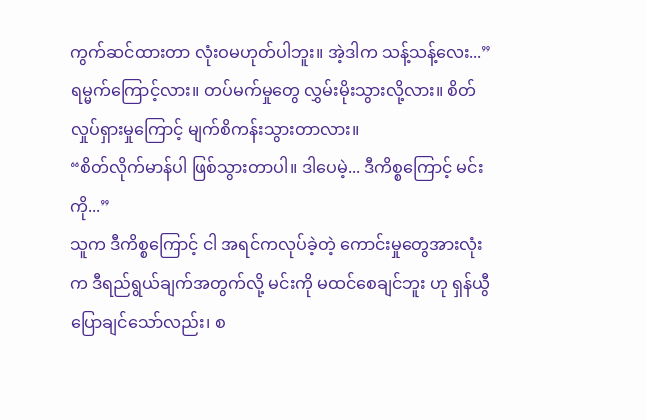ကွက်ဆင်ထားတာ လုံးဝမဟုတ်ပါဘူး။ အဲ့ဒါက သန့်သန့်လေး...”
ရမ္မက်ကြောင့်လား။ တပ်မက်မှုတွေ လွှမ်းမိုးသွားလို့လား။ စိတ်လှုပ်ရှားမှုကြောင့် မျက်စိကန်းသွားတာလား။
“စိတ်လိုက်မာန်ပါ ဖြစ်သွားတာပါ။ ဒါပေမဲ့... ဒီကိစ္စကြောင့် မင်းကို...”
သူက ဒီကိစ္စကြောင့် ငါ အရင်ကလုပ်ခဲ့တဲ့ ကောင်းမှုတွေအားလုံးက ဒီရည်ရွယ်ချက်အတွက်လို့ မင်းကို မထင်စေချင်ဘူး ဟု ရှန်ယွီပြောချင်သော်လည်း၊ စ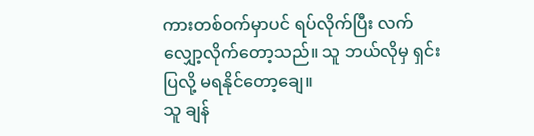ကားတစ်ဝက်မှာပင် ရပ်လိုက်ပြီး လက်လျှော့လိုက်တော့သည်။ သူ ဘယ်လိုမှ ရှင်းပြလို့ မရနိုင်တော့ချေ။
သူ ချန်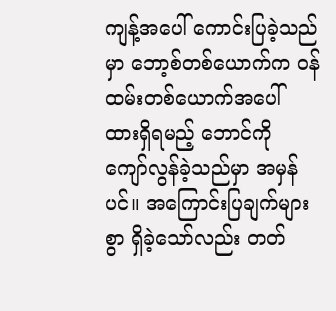ကျန့်အပေါ် ကောင်းပြခဲ့သည်မှာ ဘော့စ်တစ်ယောက်က ဝန်ထမ်းတစ်ယောက်အပေါ် ထားရှိရမည့် ဘောင်ကို ကျော်လွန်ခဲ့သည်မှာ အမှန်ပင်။ အကြောင်းပြချက်များစွာ ရှိခဲ့သော်လည်း တတ်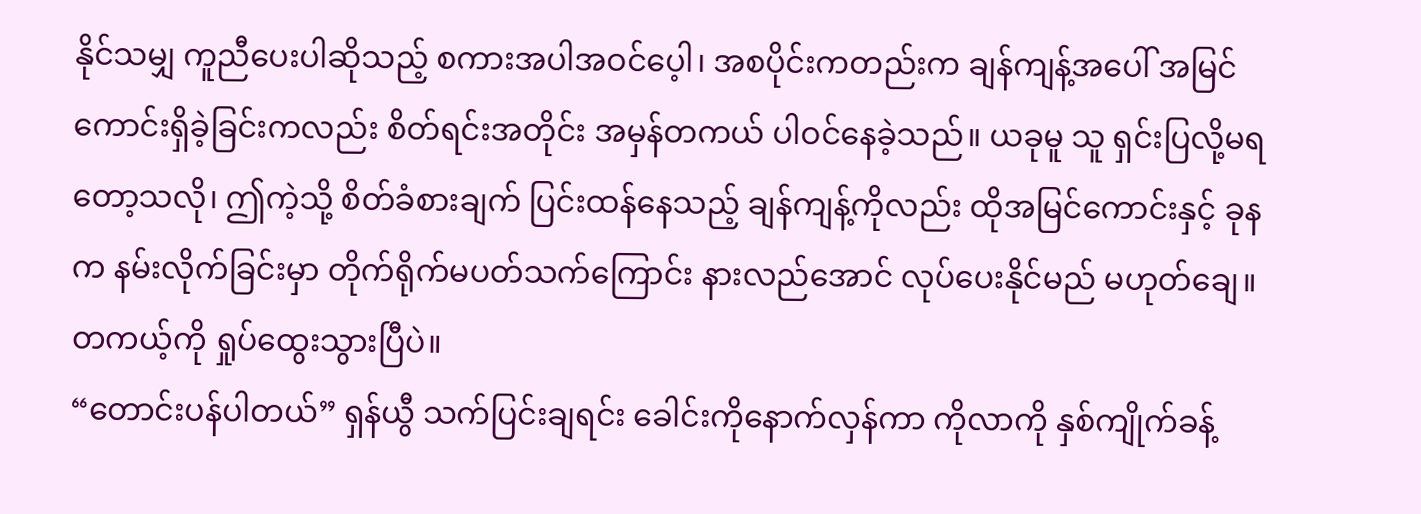နိုင်သမျှ ကူညီပေးပါဆိုသည့် စကားအပါအဝင်ပေ့ါ၊ အစပိုင်းကတည်းက ချန်ကျန့်အပေါ် အမြင်ကောင်းရှိခဲ့ခြင်းကလည်း စိတ်ရင်းအတိုင်း အမှန်တကယ် ပါဝင်နေခဲ့သည်။ ယခုမူ သူ ရှင်းပြလို့မရတော့သလို၊ ဤကဲ့သို့ စိတ်ခံစားချက် ပြင်းထန်နေသည့် ချန်ကျန့်ကိုလည်း ထိုအမြင်ကောင်းနှင့် ခုနက နမ်းလိုက်ခြင်းမှာ တိုက်ရိုက်မပတ်သက်ကြောင်း နားလည်အောင် လုပ်ပေးနိုင်မည် မဟုတ်ချေ။
တကယ့်ကို ရှုပ်ထွေးသွားပြီပဲ။
“တောင်းပန်ပါတယ်” ရှန်ယွီ သက်ပြင်းချရင်း ခေါင်းကိုနောက်လှန်ကာ ကိုလာကို နှစ်ကျိုက်ခန့်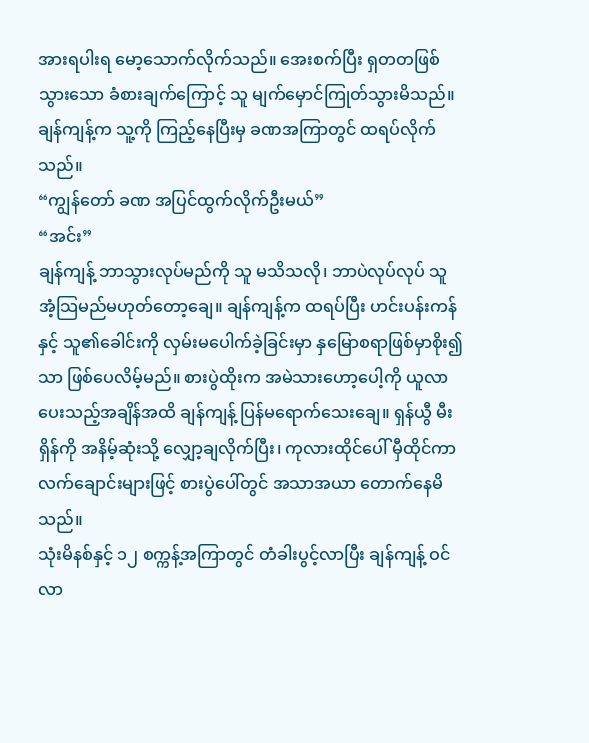အားရပါးရ မော့သောက်လိုက်သည်။ အေးစက်ပြီး ရှတတဖြစ်သွားသော ခံစားချက်ကြောင့် သူ မျက်မှောင်ကြုတ်သွားမိသည်။
ချန်ကျန့်က သူ့ကို ကြည့်နေပြီးမှ ခဏအကြာတွင် ထရပ်လိုက်သည်။
“ကျွန်တော် ခဏ အပြင်ထွက်လိုက်ဦးမယ်”
“အင်း”
ချန်ကျန့် ဘာသွားလုပ်မည်ကို သူ မသိသလို၊ ဘာပဲလုပ်လုပ် သူ အံ့သြမည်မဟုတ်တော့ချေ။ ချန်ကျန့်က ထရပ်ပြီး ဟင်းပန်းကန်နှင့် သူ၏ခေါင်းကို လှမ်းမပေါက်ခဲ့ခြင်းမှာ နှမြောစရာဖြစ်မှာစိုး၍သာ ဖြစ်ပေလိမ့်မည်။ စားပွဲထိုးက အမဲသားဟော့ပေါ့ကို ယူလာပေးသည့်အချိန်အထိ ချန်ကျန့် ပြန်မရောက်သေးချေ။ ရှန်ယွီ မီးရှိန်ကို အနိမ့်ဆုံးသို့ လျှော့ချလိုက်ပြီး၊ ကုလားထိုင်ပေါ် မှီထိုင်ကာ လက်ချောင်းများဖြင့် စားပွဲပေါ်တွင် အသာအယာ တောက်နေမိသည်။
သုံးမိနစ်နှင့် ၁၂ စက္ကန့်အကြာတွင် တံခါးပွင့်လာပြီး ချန်ကျန့် ဝင်လာ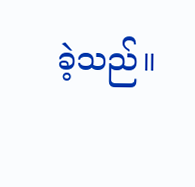ခဲ့သည်။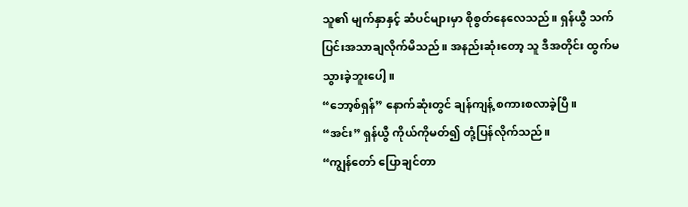သူ၏ မျက်နှာနှင့် ဆံပင်များမှာ စိုစွတ်နေလေသည်။ ရှန်ယွီ သက်ပြင်းအသာချလိုက်မိသည်။ အနည်းဆုံးတော့ သူ ဒီအတိုင်း ထွက်မသွားခဲ့ဘူးပေါ့။
“ဘော့စ်ရှန်” နောက်ဆုံးတွင် ချန်ကျန့် စကားစလာခဲ့ပြီ။
“အင်း” ရှန်ယွီ ကိုယ်ကိုမတ်၍ တုံ့ပြန်လိုက်သည်။
“ကျွန်တော် ပြောချင်တာ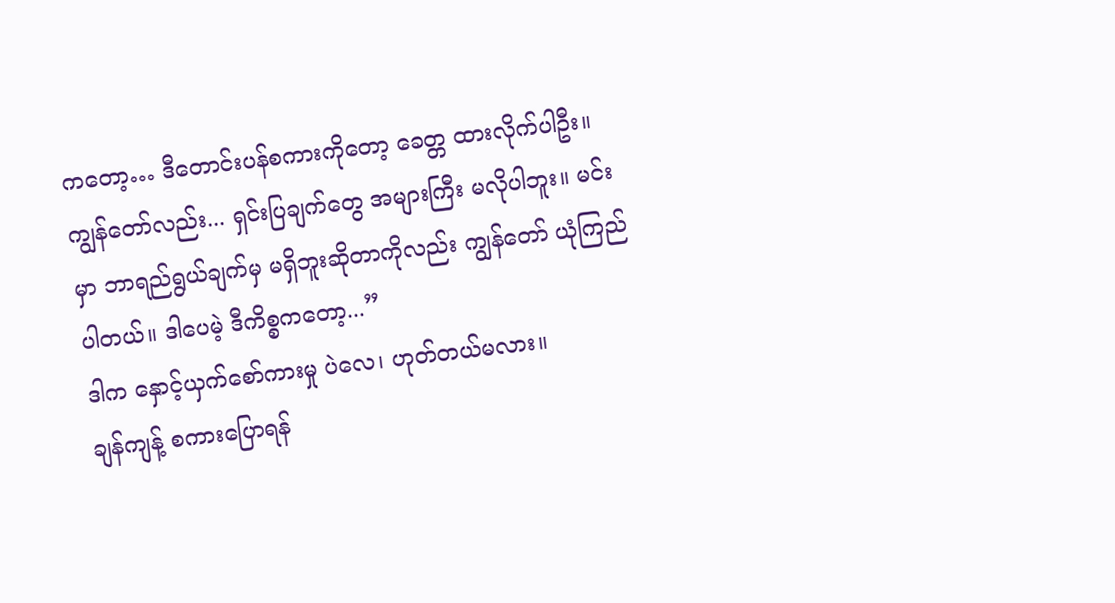ကတော့… ဒီတောင်းပန်စကားကိုတော့ ခေတ္တ ထားလိုက်ပါဦး။ ကျွန်တော်လည်း... ရှင်းပြချက်တွေ အများကြီး မလိုပါဘူး။ မင်းမှာ ဘာရည်ရွယ်ချက်မှ မရှိဘူးဆိုတာကိုလည်း ကျွန်တော် ယုံကြည်ပါတယ်။ ဒါပေမဲ့ ဒီကိစ္စကတော့...”
ဒါက နှောင့်ယှက်စော်ကားမှု ပဲလေ၊ ဟုတ်တယ်မလား။
ချန်ကျန့် စကားပြောရန်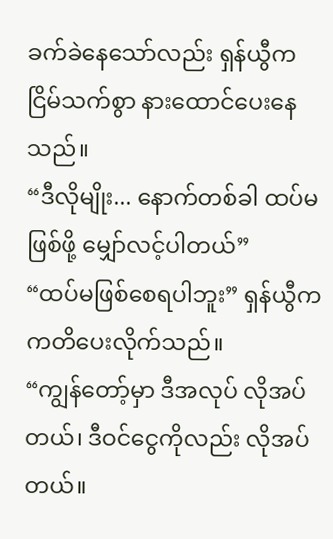ခက်ခဲနေသော်လည်း ရှန်ယွီက ငြိမ်သက်စွာ နားထောင်ပေးနေသည်။
“ဒီလိုမျိုး... နောက်တစ်ခါ ထပ်မဖြစ်ဖို့ မျှော်လင့်ပါတယ်”
“ထပ်မဖြစ်စေရပါဘူး” ရှန်ယွီက ကတိပေးလိုက်သည်။
“ကျွန်တော့်မှာ ဒီအလုပ် လိုအပ်တယ်၊ ဒီဝင်ငွေကိုလည်း လိုအပ်တယ်။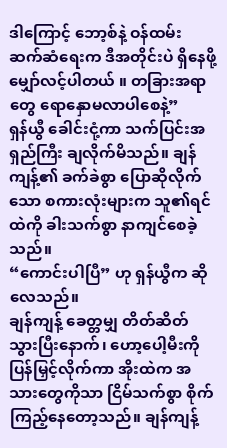ဒါကြောင့် ဘော့စ်နဲ့ ဝန်ထမ်း ဆက်ဆံရေးက ဒီအတိုင်းပဲ ရှိနေဖို့ မျှော်လင့်ပါတယ် ။ တခြားအရာတွေ ရောနှောမလာပါစေနဲ့”
ရှန်ယွီ ခေါင်းငုံ့ကာ သက်ပြင်းအရှည်ကြီး ချလိုက်မိသည်။ ချန်ကျန့်၏ ခက်ခဲစွာ ပြောဆိုလိုက်သော စကားလုံးများက သူ၏ရင်ထဲကို ခါးသက်စွာ နာကျင်စေခဲ့သည်။
“ကောင်းပါပြီ” ဟု ရှန်ယွီက ဆိုလေသည်။
ချန်ကျန့် ခေတ္တမျှ တိတ်ဆိတ်သွားပြီးနောက်၊ ဟော့ပေါ့မီးကို ပြန်မြှင့်လိုက်ကာ အိုးထဲက အသားတွေကိုသာ ငြိမ်သက်စွာ စိုက်ကြည့်နေတော့သည်။ ချန်ကျန့်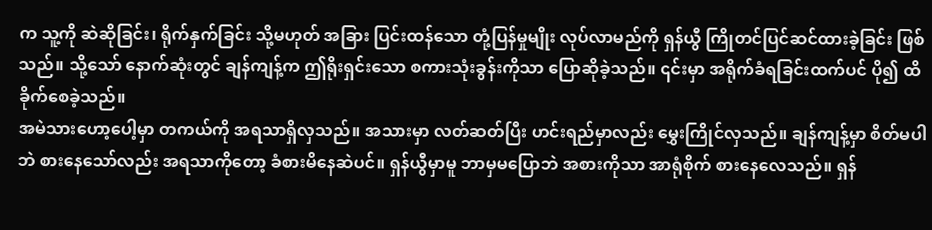က သူ့ကို ဆဲဆိုခြင်း၊ ရိုက်နှက်ခြင်း သို့မဟုတ် အခြား ပြင်းထန်သော တုံ့ပြန်မှုမျိုး လုပ်လာမည်ကို ရှန်ယွီ ကြိုတင်ပြင်ဆင်ထားခဲ့ခြင်း ဖြစ်သည်။ သို့သော် နောက်ဆုံးတွင် ချန်ကျန့်က ဤရိုးရှင်းသော စကားသုံးခွန်းကိုသာ ပြောဆိုခဲ့သည်။ ၎င်းမှာ အရိုက်ခံရခြင်းထက်ပင် ပို၍ ထိခိုက်စေခဲ့သည်။
အမဲသားဟော့ပေါ့မှာ တကယ်ကို အရသာရှိလှသည်။ အသားမှာ လတ်ဆတ်ပြီး ဟင်းရည်မှာလည်း မွှေးကြိုင်လှသည်။ ချန်ကျန့်မှာ စိတ်မပါဘဲ စားနေသော်လည်း အရသာကိုတော့ ခံစားမိနေဆဲပင်။ ရှန်ယွီမှာမူ ဘာမှမပြောဘဲ အစားကိုသာ အာရုံစိုက် စားနေလေသည်။ ရှန်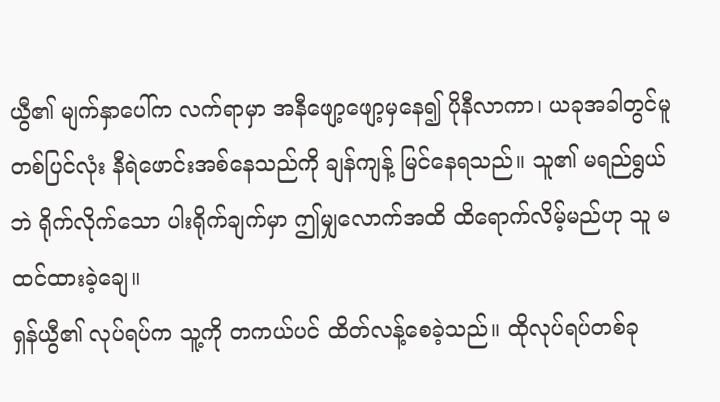ယွီ၏ မျက်နှာပေါ်က လက်ရာမှာ အနီဖျော့ဖျော့မှနေ၍ ပိုနီလာကာ၊ ယခုအခါတွင်မူ တစ်ပြင်လုံး နီရဲဖောင်းအစ်နေသည်ကို ချန်ကျန့် မြင်နေရသည်။ သူ၏ မရည်ရွယ်ဘဲ ရိုက်လိုက်သော ပါးရိုက်ချက်မှာ ဤမျှလောက်အထိ ထိရောက်လိမ့်မည်ဟု သူ မထင်ထားခဲ့ချေ။
ရှန်ယွီ၏ လုပ်ရပ်က သူ့ကို တကယ်ပင် ထိတ်လန့်စေခဲ့သည်။ ထိုလုပ်ရပ်တစ်ခု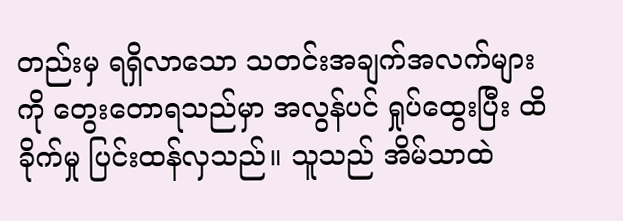တည်းမှ ရရှိလာသော သတင်းအချက်အလက်များကို တွေးတောရသည်မှာ အလွန်ပင် ရှုပ်ထွေးပြီး ထိခိုက်မှု ပြင်းထန်လှသည်။ သူသည် အိမ်သာထဲ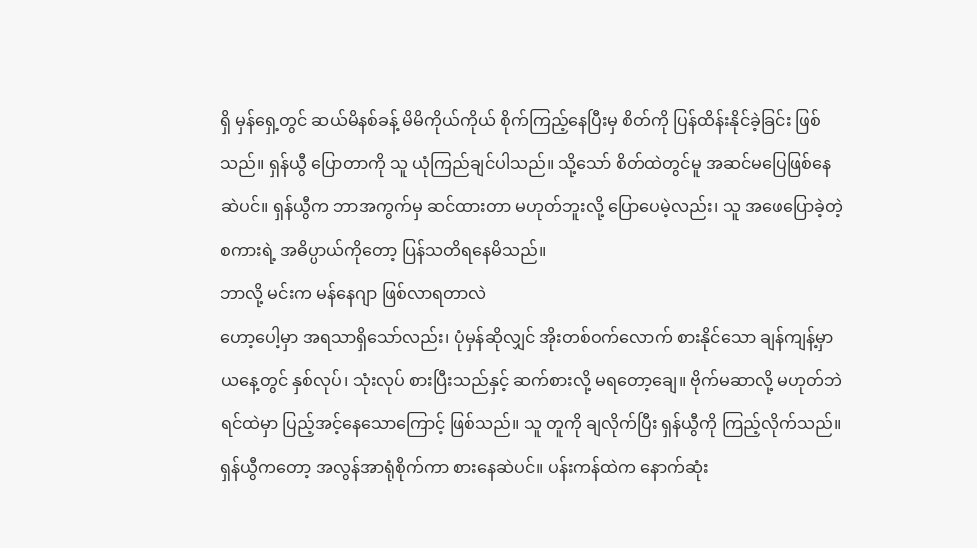ရှိ မှန်ရှေ့တွင် ဆယ်မိနစ်ခန့် မိမိကိုယ်ကိုယ် စိုက်ကြည့်နေပြီးမှ စိတ်ကို ပြန်ထိန်းနိုင်ခဲ့ခြင်း ဖြစ်သည်။ ရှန်ယွီ ပြောတာကို သူ ယုံကြည်ချင်ပါသည်။ သို့သော် စိတ်ထဲတွင်မူ အဆင်မပြေဖြစ်နေဆဲပင်။ ရှန်ယွီက ဘာအကွက်မှ ဆင်ထားတာ မဟုတ်ဘူးလို့ ပြောပေမဲ့လည်း၊ သူ အဖေပြောခဲ့တဲ့ စကားရဲ့ အဓိပ္ပာယ်ကိုတော့ ပြန်သတိရနေမိသည်။
ဘာလို့ မင်းက မန်နေဂျာ ဖြစ်လာရတာလဲ
ဟော့ပေါ့မှာ အရသာရှိသော်လည်း၊ ပုံမှန်ဆိုလျှင် အိုးတစ်ဝက်လောက် စားနိုင်သော ချန်ကျန့်မှာ ယနေ့တွင် နှစ်လုပ်၊ သုံးလုပ် စားပြီးသည်နှင့် ဆက်စားလို့ မရတော့ချေ။ ဗိုက်မဆာလို့ မဟုတ်ဘဲ ရင်ထဲမှာ ပြည့်အင့်နေသောကြောင့် ဖြစ်သည်။ သူ တူကို ချလိုက်ပြီး ရှန်ယွီကို ကြည့်လိုက်သည်။ ရှန်ယွီကတော့ အလွန်အာရုံစိုက်ကာ စားနေဆဲပင်။ ပန်းကန်ထဲက နောက်ဆုံး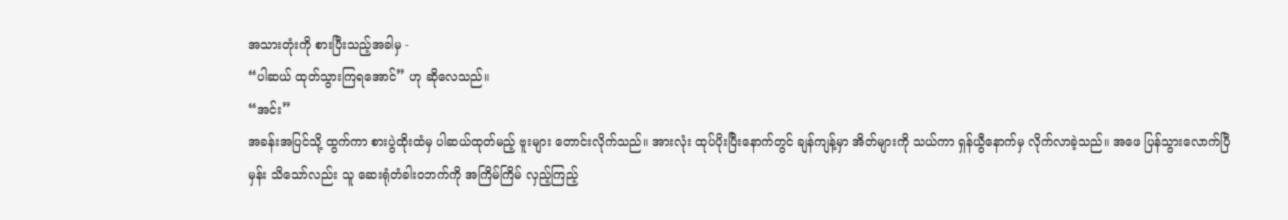အသားတုံးကို စားပြီးသည့်အခါမှ -
“ပါဆယ် ထုတ်သွားကြရအောင်” ဟု ဆိုလေသည်။
“အင်း”
အခန်းအပြင်သို့ ထွက်ကာ စားပွဲထိုးထံမှ ပါဆယ်ထုတ်မည့် ဗူးများ တောင်းလိုက်သည်။ အားလုံး ထုပ်ပိုးပြီးနောက်တွင် ချန်ကျန့်မှာ အိတ်များကို သယ်ကာ ရှန်ယွီနောက်မှ လိုက်လာခဲ့သည်။ အဖေ ပြန်သွားလောက်ပြီမှန်း သိသော်လည်း သူ ဆေးရုံတံခါးဝဘက်ကို အကြိမ်ကြိမ် လှည့်ကြည့်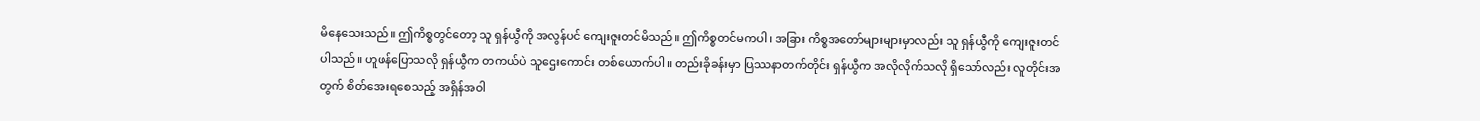မိနေသေးသည်။ ဤကိစ္စတွင်တော့ သူ ရှန်ယွီကို အလွန်ပင် ကျေးဇူးတင်မိသည်။ ဤကိစ္စတင်မကပါ၊ အခြား ကိစ္စအတော်များများမှာလည်း သူ ရှန်ယွီကို ကျေးဇူးတင်ပါသည်။ ဟူဖန်ပြောသလို ရှန်ယွီက တကယ်ပဲ သူဌေးကောင်း တစ်ယောက်ပါ။ တည်းခိုခန်းမှာ ပြဿနာတက်တိုင်း ရှန်ယွီက အလိုလိုက်သလို ရှိသော်လည်း လူတိုင်းအတွက် စိတ်အေးရစေသည့် အရှိန်အဝါ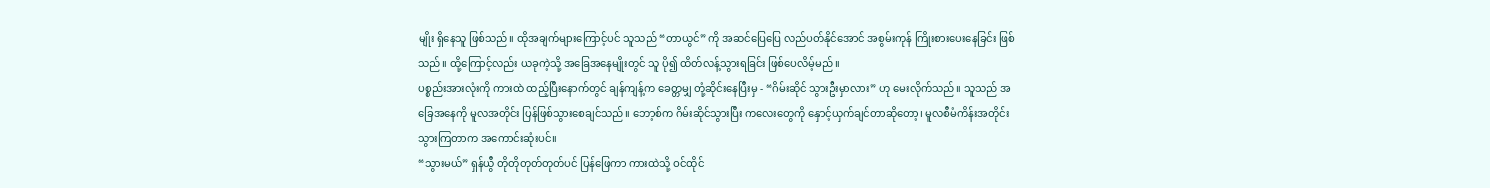မျိုး ရှိနေသူ ဖြစ်သည်။ ထိုအချက်များကြောင့်ပင် သူသည် “တာယွင်” ကို အဆင်ပြေပြေ လည်ပတ်နိုင်အောင် အစွမ်းကုန် ကြိုးစားပေးနေခြင်း ဖြစ်သည်။ ထို့ကြောင့်လည်း ယခုကဲ့သို့ အခြေအနေမျိုးတွင် သူ ပို၍ ထိတ်လန့်သွားရခြင်း ဖြစ်ပေလိမ့်မည်။
ပစ္စည်းအားလုံးကို ကားထဲ ထည့်ပြီးနောက်တွင် ချန်ကျန့်က ခေတ္တမျှ တုံ့ဆိုင်းနေပြီးမှ - “ဂိမ်းဆိုင် သွားဦးမှာလား” ဟု မေးလိုက်သည်။ သူသည် အခြေအနေကို မူလအတိုင်း ပြန်ဖြစ်သွားစေချင်သည်။ ဘော့စ်က ဂိမ်းဆိုင်သွားပြီး ကလေးတွေကို နှောင့်ယှက်ချင်တာဆိုတော့၊ မူလစီမံကိန်းအတိုင်း သွားကြတာက အကောင်းဆုံးပင်။
“သွားမယ်” ရှန်ယွီ တိုတိုတုတ်တုတ်ပင် ပြန်ဖြေကာ ကားထဲသို့ ဝင်ထိုင်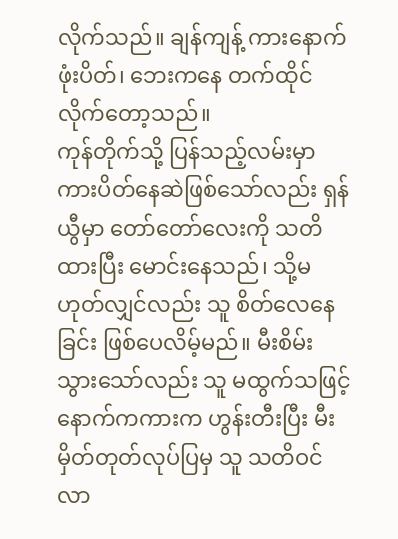လိုက်သည်။ ချန်ကျန့် ကားနောက်ဖုံးပိတ်၊ ဘေးကနေ တက်ထိုင်လိုက်တော့သည်။
ကုန်တိုက်သို့ ပြန်သည့်လမ်းမှာ ကားပိတ်နေဆဲဖြစ်သော်လည်း ရှန်ယွီမှာ တော်တော်လေးကို သတိထားပြီး မောင်းနေသည်၊ သို့မဟုတ်လျှင်လည်း သူ စိတ်လေနေခြင်း ဖြစ်ပေလိမ့်မည်။ မီးစိမ်းသွားသော်လည်း သူ မထွက်သဖြင့် နောက်ကကားက ဟွန်းတီးပြီး မီးမှိတ်တုတ်လုပ်ပြမှ သူ သတိဝင်လာ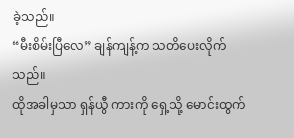ခဲ့သည်။
“မီးစိမ်းပြီလေ” ချန်ကျန့်က သတိပေးလိုက်သည်။
ထိုအခါမှသာ ရှန်ယွီ ကားကို ရှေ့သို့ မောင်းထွက်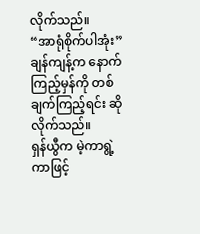လိုက်သည်။
“အာရုံစိုက်ပါအုံး” ချန်ကျန့်က နောက်ကြည့်မှန်ကို တစ်ချက်ကြည့်ရင်း ဆိုလိုက်သည်။
ရှန်ယွီက မဲ့ကာရွဲ့ကာဖြင့်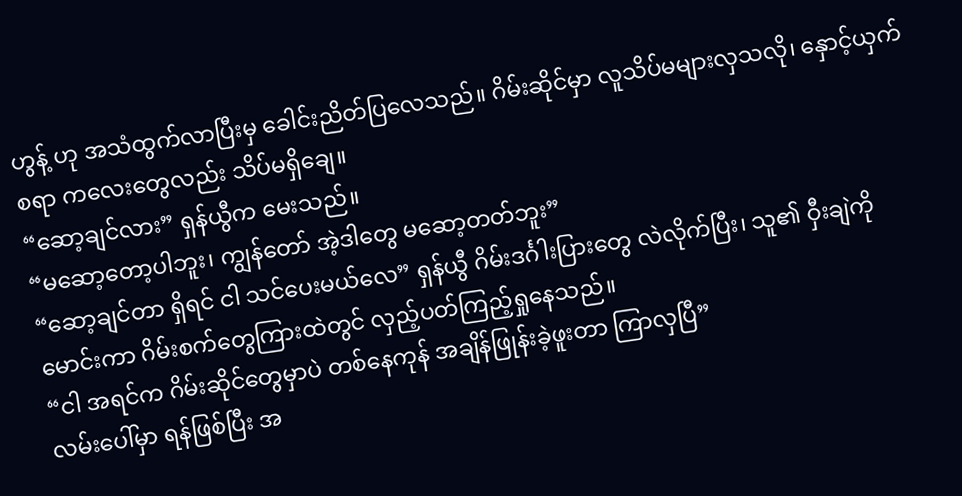ဟွန့် ဟု အသံထွက်လာပြီးမှ ခေါင်းညိတ်ပြလေသည်။ ဂိမ်းဆိုင်မှာ လူသိပ်မများလှသလို၊ နှောင့်ယှက်စရာ ကလေးတွေလည်း သိပ်မရှိချေ။
“ဆော့ချင်လား” ရှန်ယွီက မေးသည်။
“မဆော့တော့ပါဘူး၊ ကျွန်တော် အဲ့ဒါတွေ မဆော့တတ်ဘူး”
“ဆော့ချင်တာ ရှိရင် ငါ သင်ပေးမယ်လေ” ရှန်ယွီ ဂိမ်းဒင်္ဂါးပြားတွေ လဲလိုက်ပြီး၊ သူ၏ ဝှီးချဲကို မောင်းကာ ဂိမ်းစက်တွေကြားထဲတွင် လှည့်ပတ်ကြည့်ရှုနေသည်။
“ငါ အရင်က ဂိမ်းဆိုင်တွေမှာပဲ တစ်နေကုန် အချိန်ဖြုန်းခဲ့ဖူးတာ ကြာလှပြီ”
လမ်းပေါ်မှာ ရန်ဖြစ်ပြီး အ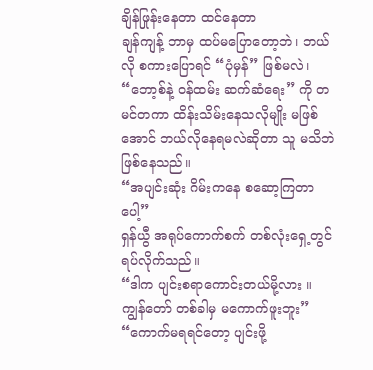ချိန်ဖြုန်းနေတာ ထင်နေတာ
ချန်ကျန့် ဘာမှ ထပ်မပြောတော့ဘဲ၊ ဘယ်လို စကားပြောရင် “ပုံမှန်” ဖြစ်မလဲ၊ “ဘော့စ်နဲ့ ဝန်ထမ်း ဆက်ဆံရေး” ကို တမင်တကာ ထိန်းသိမ်းနေသလိုမျိုး မဖြစ်အောင် ဘယ်လိုနေရမလဲဆိုတာ သူ မသိဘဲ ဖြစ်နေသည်။
“အပျင်းဆုံး ဂိမ်းကနေ စဆော့ကြတာပေါ့”
ရှန်ယွီ အရုပ်ကောက်စက် တစ်လုံးရှေ့တွင် ရပ်လိုက်သည်။
“ဒါက ပျင်းစရာကောင်းတယ်မို့လား ။ ကျွန်တော် တစ်ခါမှ မကောက်ဖူးဘူး”
“ကောက်မရရင်တော့ ပျင်းဖို့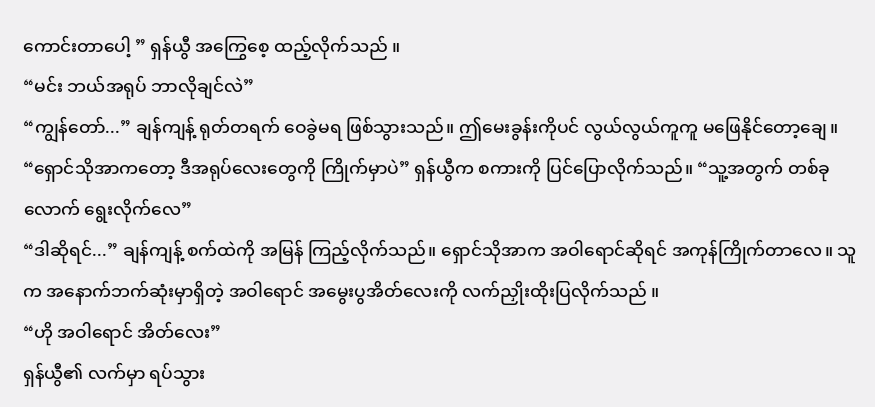ကောင်းတာပေါ့ ” ရှန်ယွီ အကြွေစေ့ ထည့်လိုက်သည် ။
“မင်း ဘယ်အရုပ် ဘာလိုချင်လဲ”
“ကျွန်တော်...” ချန်ကျန့် ရုတ်တရက် ဝေခွဲမရ ဖြစ်သွားသည်။ ဤမေးခွန်းကိုပင် လွယ်လွယ်ကူကူ မဖြေနိုင်တော့ချေ။
“ရှောင်သိုအာကတော့ ဒီအရုပ်လေးတွေကို ကြိုက်မှာပဲ” ရှန်ယွီက စကားကို ပြင်ပြောလိုက်သည်။ “သူ့အတွက် တစ်ခုလောက် ရွေးလိုက်လေ”
“ဒါဆိုရင်...” ချန်ကျန့် စက်ထဲကို အမြန် ကြည့်လိုက်သည်။ ရှောင်သိုအာက အဝါရောင်ဆိုရင် အကုန်ကြိုက်တာလေ။ သူက အနောက်ဘက်ဆုံးမှာရှိတဲ့ အဝါရောင် အမွေးပွအိတ်လေးကို လက်ညှိုးထိုးပြလိုက်သည် ။
“ဟို အဝါရောင် အိတ်လေး”
ရှန်ယွီ၏ လက်မှာ ရပ်သွား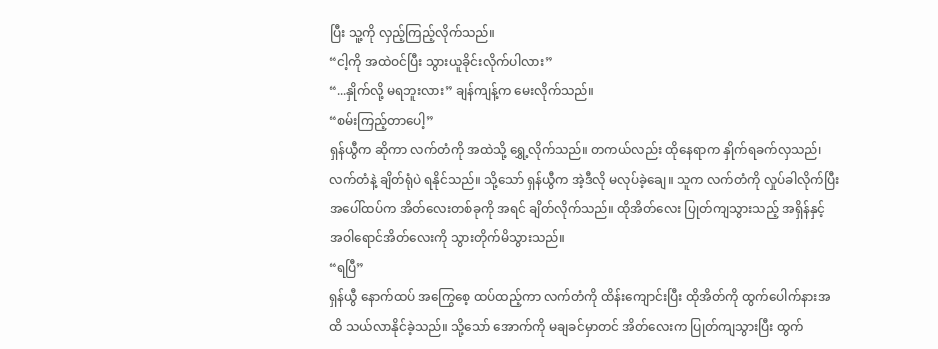ပြီး သူ့ကို လှည့်ကြည့်လိုက်သည်။
“ငါ့ကို အထဲဝင်ပြီး သွားယူခိုင်းလိုက်ပါလား”
“...နှိုက်လို့ မရဘူးလား” ချန်ကျန့်က မေးလိုက်သည်။
“စမ်းကြည့်တာပေါ့”
ရှန်ယွီက ဆိုကာ လက်တံကို အထဲသို့ ရွှေ့လိုက်သည်။ တကယ်လည်း ထိုနေရာက နှိုက်ရခက်လှသည်၊ လက်တံနဲ့ ချိတ်ရုံပဲ ရနိုင်သည်။ သို့သော် ရှန်ယွီက အဲ့ဒီလို မလုပ်ခဲ့ချေ။ သူက လက်တံကို လှုပ်ခါလိုက်ပြီး အပေါ်ထပ်က အိတ်လေးတစ်ခုကို အရင် ချိတ်လိုက်သည်။ ထိုအိတ်လေး ပြုတ်ကျသွားသည့် အရှိန်နှင့် အဝါရောင်အိတ်လေးကို သွားတိုက်မိသွားသည်။
“ရပြီ”
ရှန်ယွီ နောက်ထပ် အကြွေစေ့ ထပ်ထည့်ကာ လက်တံကို ထိန်းကျောင်းပြီး ထိုအိတ်ကို ထွက်ပေါက်နားအထိ သယ်လာနိုင်ခဲ့သည်။ သို့သော် အောက်ကို မချခင်မှာတင် အိတ်လေးက ပြုတ်ကျသွားပြီး ထွက်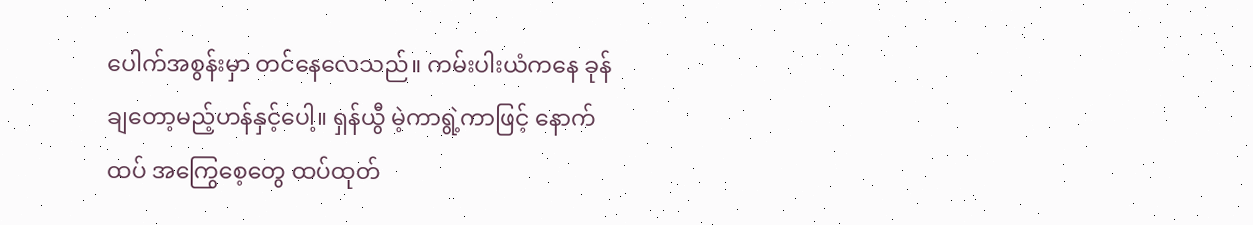ပေါက်အစွန်းမှာ တင်နေလေသည်။ ကမ်းပါးယံကနေ ခုန်ချတော့မည့်ဟန်နှင့်ပေါ့။ ရှန်ယွီ မဲ့ကာရွဲ့ကာဖြင့် နောက်ထပ် အကြွေစေ့တွေ ထပ်ထုတ်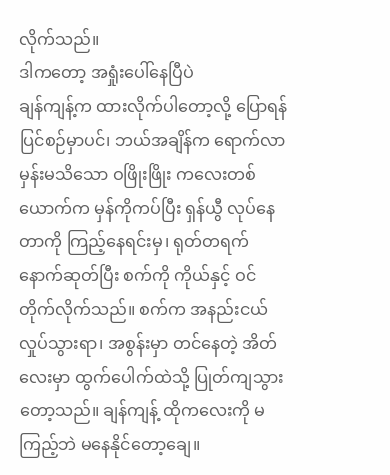လိုက်သည်။
ဒါကတော့ အရှုံးပေါ်နေပြီပဲ
ချန်ကျန့်က ထားလိုက်ပါတော့လို့ ပြောရန် ပြင်စဉ်မှာပင်၊ ဘယ်အချိန်က ရောက်လာမှန်းမသိသော ဝဖြိုးဖြိုး ကလေးတစ်ယောက်က မှန်ကိုကပ်ပြီး ရှန်ယွီ လုပ်နေတာကို ကြည့်နေရင်းမှ၊ ရုတ်တရက် နောက်ဆုတ်ပြီး စက်ကို ကိုယ်နှင့် ဝင်တိုက်လိုက်သည်။ စက်က အနည်းငယ် လှုပ်သွားရာ၊ အစွန်းမှာ တင်နေတဲ့ အိတ်လေးမှာ ထွက်ပေါက်ထဲသို့ ပြုတ်ကျသွားတော့သည်။ ချန်ကျန့် ထိုကလေးကို မကြည့်ဘဲ မနေနိုင်တော့ချေ။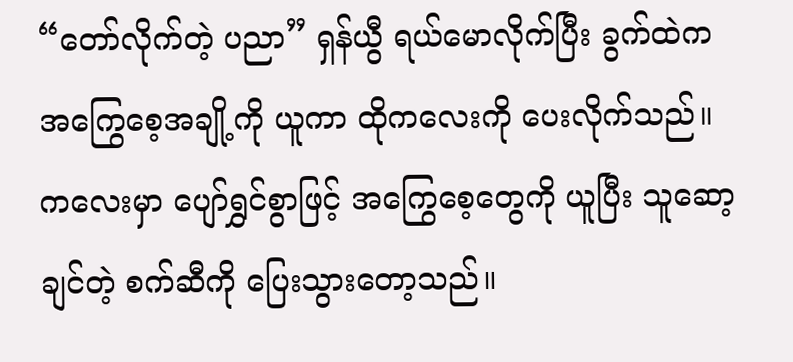“တော်လိုက်တဲ့ ပညာ” ရှန်ယွီ ရယ်မောလိုက်ပြီး ခွက်ထဲက အကြွေစေ့အချို့ကို ယူကာ ထိုကလေးကို ပေးလိုက်သည်။ ကလေးမှာ ပျော်ရွှင်စွာဖြင့် အကြွေစေ့တွေကို ယူပြီး သူဆော့ချင်တဲ့ စက်ဆီကို ပြေးသွားတော့သည်။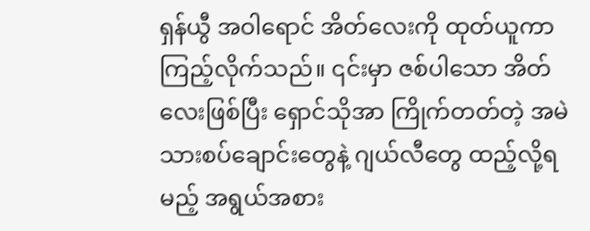ရှန်ယွီ အဝါရောင် အိတ်လေးကို ထုတ်ယူကာ ကြည့်လိုက်သည်။ ၎င်းမှာ ဇစ်ပါသော အိတ်လေးဖြစ်ပြီး ရှောင်သိုအာ ကြိုက်တတ်တဲ့ အမဲသားစပ်ချောင်းတွေနဲ့ ဂျယ်လီတွေ ထည့်လို့ရမည့် အရွယ်အစား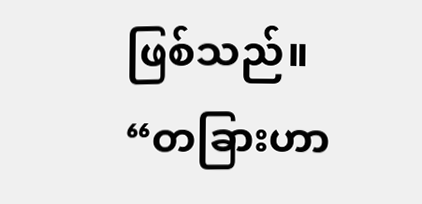ဖြစ်သည်။
“တခြားဟာ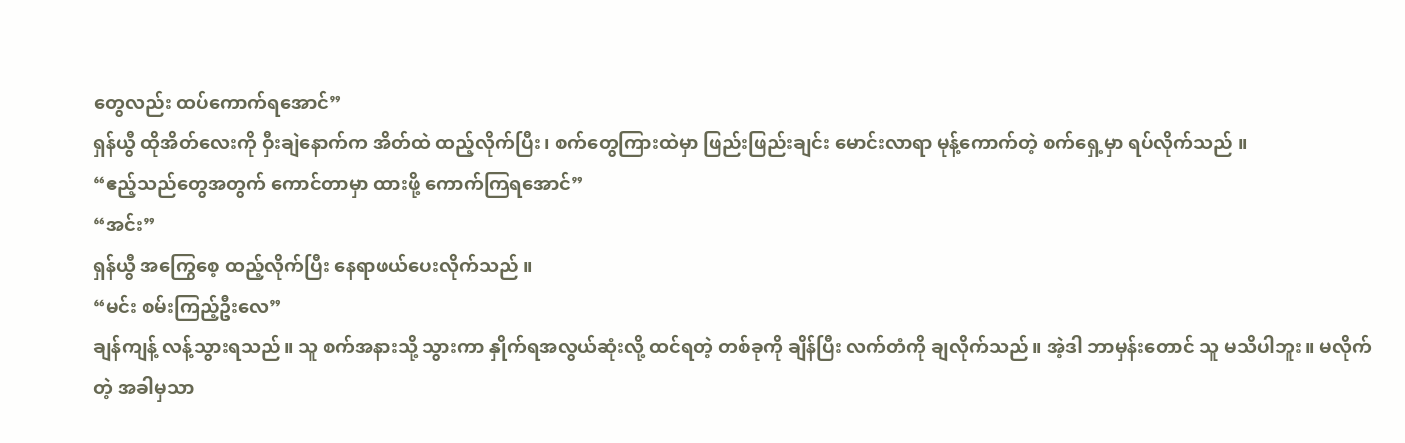တွေလည်း ထပ်ကောက်ရအောင်”
ရှန်ယွီ ထိုအိတ်လေးကို ဝှီးချဲနောက်က အိတ်ထဲ ထည့်လိုက်ပြီး၊ စက်တွေကြားထဲမှာ ဖြည်းဖြည်းချင်း မောင်းလာရာ မုန့်ကောက်တဲ့ စက်ရှေ့မှာ ရပ်လိုက်သည် ။
“ဧည့်သည်တွေအတွက် ကောင်တာမှာ ထားဖို့ ကောက်ကြရအောင်”
“အင်း”
ရှန်ယွီ အကြွေစေ့ ထည့်လိုက်ပြီး နေရာဖယ်ပေးလိုက်သည် ။
“မင်း စမ်းကြည့်ဦးလေ”
ချန်ကျန့် လန့်သွားရသည်။ သူ စက်အနားသို့ သွားကာ နှိုက်ရအလွယ်ဆုံးလို့ ထင်ရတဲ့ တစ်ခုကို ချိန်ပြီး လက်တံကို ချလိုက်သည်။ အဲ့ဒါ ဘာမှန်းတောင် သူ မသိပါဘူး။ မလိုက်တဲ့ အခါမှသာ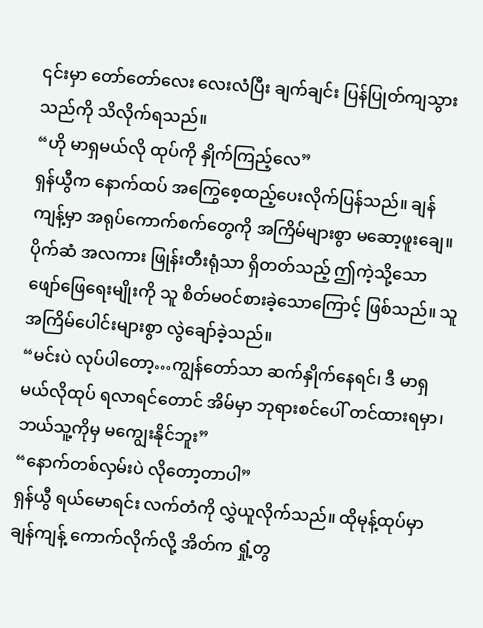၎င်းမှာ တော်တော်လေး လေးလံပြီး ချက်ချင်း ပြန်ပြုတ်ကျသွားသည်ကို သိလိုက်ရသည်။
“ဟို မာရှမယ်လို ထုပ်ကို နှိုက်ကြည့်လေ”
ရှန်ယွီက နောက်ထပ် အကြွေစေ့ထည့်ပေးလိုက်ပြန်သည်။ ချန်ကျန့်မှာ အရုပ်ကောက်စက်တွေကို အကြိမ်များစွာ မဆော့ဖူးချေ။ ပိုက်ဆံ အလကား ဖြုန်းတီးရုံသာ ရှိတတ်သည့် ဤကဲ့သို့သော ဖျော်ဖြေရေးမျိုးကို သူ စိတ်မဝင်စားခဲ့သောကြောင့် ဖြစ်သည်။ သူ အကြိမ်ပေါင်းများစွာ လွဲချော်ခဲ့သည်။
“မင်းပဲ လုပ်ပါတော့…ကျွန်တော်သာ ဆက်နှိုက်နေရင်၊ ဒီ မာရှမယ်လိုထုပ် ရလာရင်တောင် အိမ်မှာ ဘုရားစင်ပေါ် တင်ထားရမှာ၊ ဘယ်သူ့ကိုမှ မကျွေးနိုင်ဘူး”
“နောက်တစ်လှမ်းပဲ လိုတော့တာပါ”
ရှန်ယွီ ရယ်မောရင်း လက်တံကို လွှဲယူလိုက်သည်။ ထိုမုန့်ထုပ်မှာ ချန်ကျန့် ကောက်လိုက်လို့ အိတ်က ရှုံ့တွ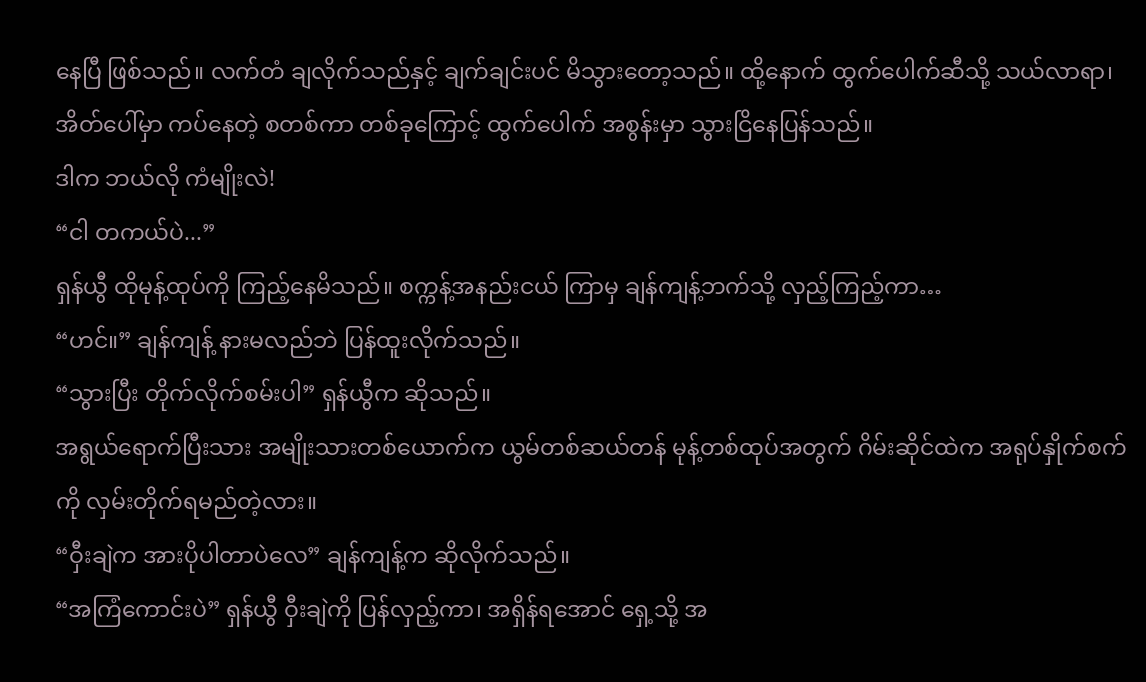နေပြီ ဖြစ်သည်။ လက်တံ ချလိုက်သည်နှင့် ချက်ချင်းပင် မိသွားတော့သည်။ ထို့နောက် ထွက်ပေါက်ဆီသို့ သယ်လာရာ၊ အိတ်ပေါ်မှာ ကပ်နေတဲ့ စတစ်ကာ တစ်ခုကြောင့် ထွက်ပေါက် အစွန်းမှာ သွားငြိနေပြန်သည်။
ဒါက ဘယ်လို ကံမျိုးလဲ!
“ငါ တကယ်ပဲ...”
ရှန်ယွီ ထိုမုန့်ထုပ်ကို ကြည့်နေမိသည်။ စက္ကန့်အနည်းငယ် ကြာမှ ချန်ကျန့်ဘက်သို့ လှည့်ကြည့်ကာ…
“ဟင်။” ချန်ကျန့် နားမလည်ဘဲ ပြန်ထူးလိုက်သည်။
“သွားပြီး တိုက်လိုက်စမ်းပါ” ရှန်ယွီက ဆိုသည်။
အရွယ်ရောက်ပြီးသား အမျိုးသားတစ်ယောက်က ယွမ်တစ်ဆယ်တန် မုန့်တစ်ထုပ်အတွက် ဂိမ်းဆိုင်ထဲက အရုပ်နှိုက်စက်ကို လှမ်းတိုက်ရမည်တဲ့လား။
“ဝှီးချဲက အားပိုပါတာပဲလေ” ချန်ကျန့်က ဆိုလိုက်သည်။
“အကြံကောင်းပဲ” ရှန်ယွီ ဝှီးချဲကို ပြန်လှည့်ကာ၊ အရှိန်ရအောင် ရှေ့သို့ အ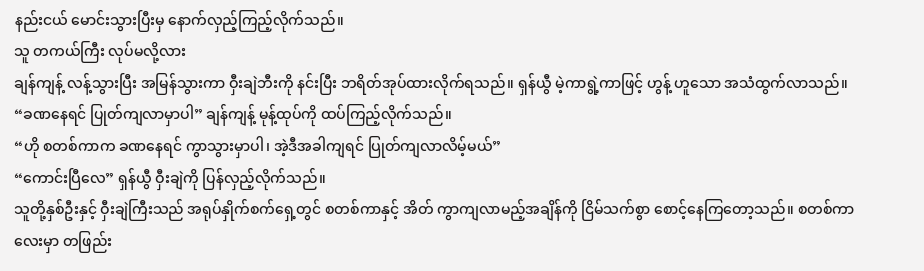နည်းငယ် မောင်းသွားပြီးမှ နောက်လှည့်ကြည့်လိုက်သည်။
သူ တကယ်ကြီး လုပ်မလို့လား
ချန်ကျန့် လန့်သွားပြီး အမြန်သွားကာ ဝှီးချဲဘီးကို နင်းပြီး ဘရိတ်အုပ်ထားလိုက်ရသည်။ ရှန်ယွီ မဲ့ကာရွဲ့ကာဖြင့် ဟွန့် ဟူသော အသံထွက်လာသည်။
“ခဏနေရင် ပြုတ်ကျလာမှာပါ” ချန်ကျန့် မုန့်ထုပ်ကို ထပ်ကြည့်လိုက်သည်။
“ဟို စတစ်ကာက ခဏနေရင် ကွာသွားမှာပါ၊ အဲ့ဒီအခါကျရင် ပြုတ်ကျလာလိမ့်မယ်”
“ကောင်းပြီလေ” ရှန်ယွီ ဝှီးချဲကို ပြန်လှည့်လိုက်သည်။
သူတို့နှစ်ဦးနှင့် ဝှီးချဲကြီးသည် အရုပ်နှိုက်စက်ရှေ့တွင် စတစ်ကာနှင့် အိတ် ကွာကျလာမည့်အချိန်ကို ငြိမ်သက်စွာ စောင့်နေကြတော့သည်။ စတစ်ကာလေးမှာ တဖြည်း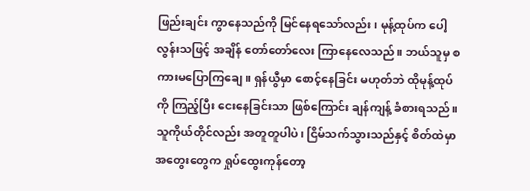ဖြည်းချင်း ကွာနေသည်ကို မြင်နေရသော်လည်း၊ မုန့်ထုပ်က ပေါ့လွန်းသဖြင့် အချိန် တော်တော်လေး ကြာနေလေသည်။ ဘယ်သူမှ စကားမပြောကြချေ။ ရှန်ယွီမှာ စောင့်နေခြင်း မဟုတ်ဘဲ ထိုမုန့်ထုပ်ကို ကြည့်ပြီး ငေးနေခြင်းသာ ဖြစ်ကြောင်း ချန်ကျန့် ခံစားရသည်။ သူကိုယ်တိုင်လည်း အတူတူပါပဲ၊ ငြိမ်သက်သွားသည်နှင့် စိတ်ထဲမှာ အတွေးတွေက ရှုပ်ထွေးကုန်တော့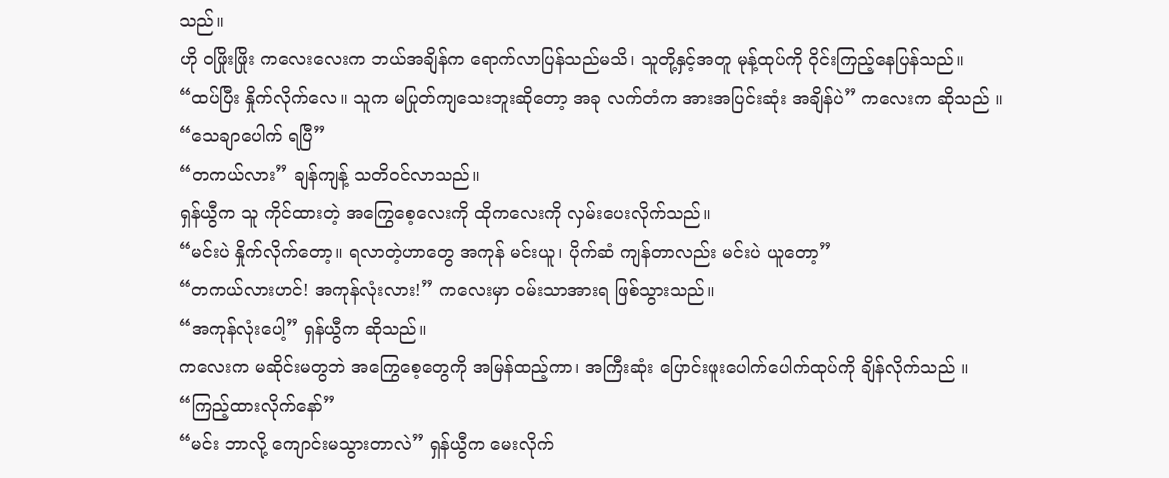သည်။
ဟို ဝဖြိုးဖြိုး ကလေးလေးက ဘယ်အချိန်က ရောက်လာပြန်သည်မသိ၊ သူတို့နှင့်အတူ မုန့်ထုပ်ကို ဝိုင်းကြည့်နေပြန်သည်။
“ထပ်ပြီး နှိုက်လိုက်လေ။ သူက မပြုတ်ကျသေးဘူးဆိုတော့ အခု လက်တံက အားအပြင်းဆုံး အချိန်ပဲ” ကလေးက ဆိုသည် ။
“သေချာပေါက် ရပြီ”
“တကယ်လား” ချန်ကျန့် သတိဝင်လာသည်။
ရှန်ယွီက သူ ကိုင်ထားတဲ့ အကြွေစေ့လေးကို ထိုကလေးကို လှမ်းပေးလိုက်သည်။
“မင်းပဲ နှိုက်လိုက်တော့။ ရလာတဲ့ဟာတွေ အကုန် မင်းယူ၊ ပိုက်ဆံ ကျန်တာလည်း မင်းပဲ ယူတော့”
“တကယ်လားဟင်! အကုန်လုံးလား!” ကလေးမှာ ဝမ်းသာအားရ ဖြစ်သွားသည်။
“အကုန်လုံးပေါ့” ရှန်ယွီက ဆိုသည်။
ကလေးက မဆိုင်းမတွဘဲ အကြွေစေ့တွေကို အမြန်ထည့်ကာ၊ အကြီးဆုံး ပြောင်းဖူးပေါက်ပေါက်ထုပ်ကို ချိန်လိုက်သည် ။
“ကြည့်ထားလိုက်နော်”
“မင်း ဘာလို့ ကျောင်းမသွားတာလဲ” ရှန်ယွီက မေးလိုက်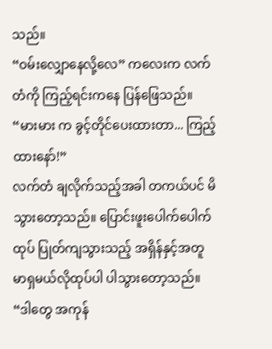သည်။
“ဝမ်းလျှောနေလို့လေ” ကလေးက လက်တံကို ကြည့်ရင်းကနေ ပြန်ဖြေသည်။
“မားမား က ခွင့်တိုင်ပေးထားတာ... ကြည့်ထားနော်!”
လက်တံ ချလိုက်သည့်အခါ တကယ်ပင် မိသွားတော့သည်။ ပြောင်းဖူးပေါက်ပေါက်ထုပ် ပြုတ်ကျသွားသည့် အရှိန်နှင့်အတူ မာရှမယ်လိုထုပ်ပါ ပါသွားတော့သည်။
“ဒါတွေ အကုန်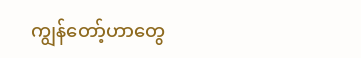ကျွန်တော့်ဟာတွေ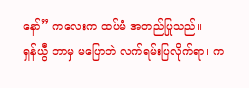နော်” ကလေးက ထပ်မံ အတည်ပြုသည်။
ရှန်ယွီ ဘာမှ မပြောဘဲ လက်ရမ်းပြလိုက်ရာ၊ က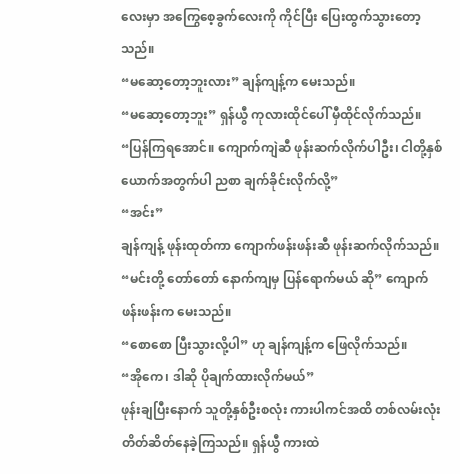လေးမှာ အကြွေစေ့ခွက်လေးကို ကိုင်ပြီး ပြေးထွက်သွားတော့သည်။
“မဆော့တော့ဘူးလား” ချန်ကျန့်က မေးသည်။
“မဆော့တော့ဘူး” ရှန်ယွီ ကုလားထိုင်ပေါ် မှီထိုင်လိုက်သည်။
“ပြန်ကြရအောင်။ ကျောက်ကျဲဆီ ဖုန်းဆက်လိုက်ပါဦး၊ ငါတို့နှစ်ယောက်အတွက်ပါ ညစာ ချက်ခိုင်းလိုက်လို့”
“အင်း”
ချန်ကျန့် ဖုန်းထုတ်ကာ ကျောက်ဖန်းဖန်းဆီ ဖုန်းဆက်လိုက်သည်။
“မင်းတို့ တော်တော် နောက်ကျမှ ပြန်ရောက်မယ် ဆို” ကျောက်ဖန်းဖန်းက မေးသည်။
“စောစော ပြီးသွားလို့ပါ” ဟု ချန်ကျန့်က ဖြေလိုက်သည်။
“အိုကေ၊ ဒါဆို ပိုချက်ထားလိုက်မယ်”
ဖုန်းချပြီးနောက် သူတို့နှစ်ဦးစလုံး ကားပါကင်အထိ တစ်လမ်းလုံး တိတ်ဆိတ်နေခဲ့ကြသည်။ ရှန်ယွီ ကားထဲ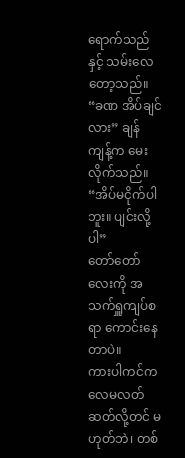ရောက်သည်နှင့် သမ်းလေတော့သည်။
“ခဏ အိပ်ချင်လား” ချန်ကျန့်က မေးလိုက်သည်။
“အိပ်မငိုက်ပါဘူး။ ပျင်းလို့ပါ”
တော်တော်လေးကို အသက်ရှူကျပ်စရာ ကောင်းနေတာပဲ။
ကားပါကင်က လေမလတ်ဆတ်လို့တင် မဟုတ်ဘဲ၊ တစ်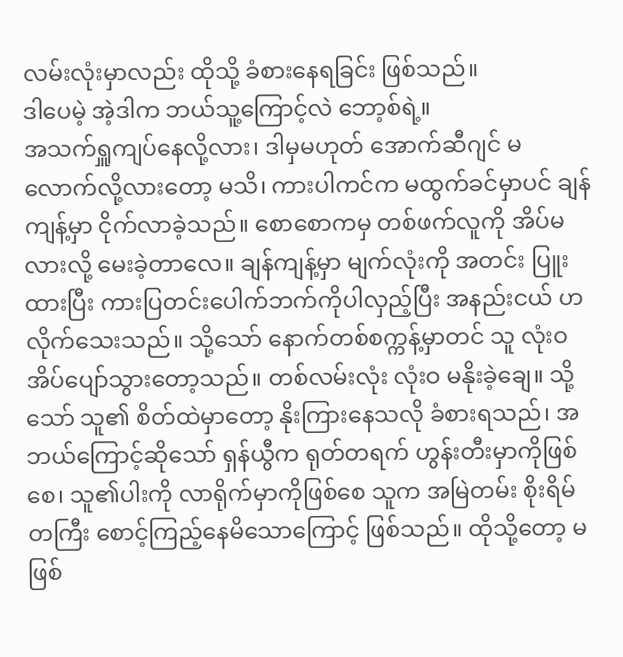လမ်းလုံးမှာလည်း ထိုသို့ ခံစားနေရခြင်း ဖြစ်သည်။
ဒါပေမဲ့ အဲ့ဒါက ဘယ်သူ့ကြောင့်လဲ ဘော့စ်ရဲ့။
အသက်ရှူကျပ်နေလို့လား၊ ဒါမှမဟုတ် အောက်ဆီဂျင် မလောက်လို့လားတော့ မသိ၊ ကားပါကင်က မထွက်ခင်မှာပင် ချန်ကျန့်မှာ ငိုက်လာခဲ့သည်။ စောစောကမှ တစ်ဖက်လူကို အိပ်မလားလို့ မေးခဲ့တာလေ။ ချန်ကျန့်မှာ မျက်လုံးကို အတင်း ပြူးထားပြီး ကားပြတင်းပေါက်ဘက်ကိုပါလှည့်ပြီး အနည်းငယ် ဟလိုက်သေးသည်။ သို့သော် နောက်တစ်စက္ကန့်မှာတင် သူ လုံးဝ အိပ်ပျော်သွားတော့သည်။ တစ်လမ်းလုံး လုံးဝ မနိုးခဲ့ချေ။ သို့သော် သူ၏ စိတ်ထဲမှာတော့ နိုးကြားနေသလို ခံစားရသည်၊ အဘယ်ကြောင့်ဆိုသော် ရှန်ယွီက ရုတ်တရက် ဟွန်းတီးမှာကိုဖြစ်စေ၊ သူ၏ပါးကို လာရိုက်မှာကိုဖြစ်စေ သူက အမြဲတမ်း စိုးရိမ်တကြီး စောင့်ကြည့်နေမိသောကြောင့် ဖြစ်သည်။ ထိုသို့တော့ မဖြစ်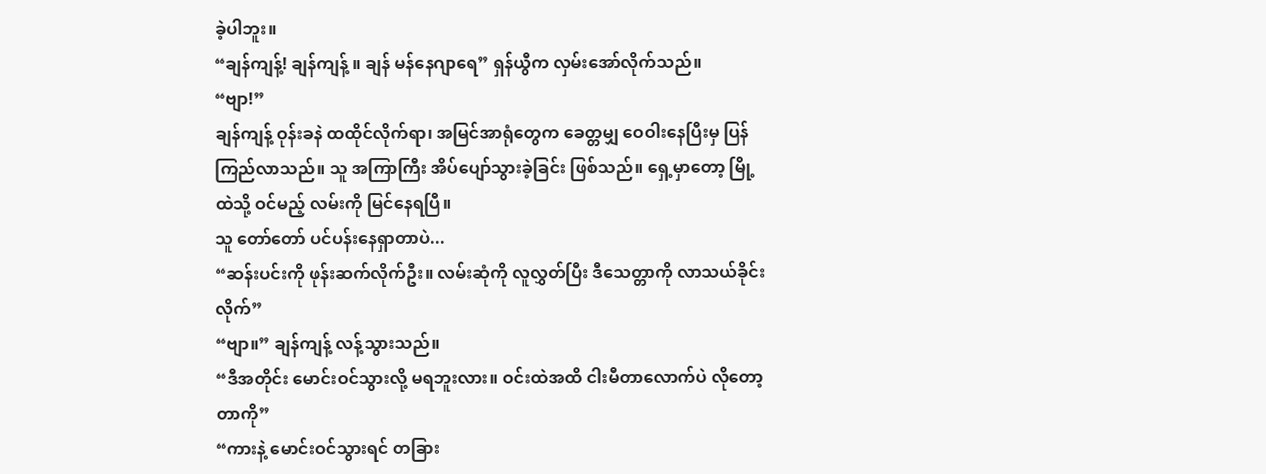ခဲ့ပါဘူး။
“ချန်ကျန့်! ချန်ကျန့် ။ ချန် မန်နေဂျာရေ” ရှန်ယွီက လှမ်းအော်လိုက်သည်။
“ဗျာ!”
ချန်ကျန့် ဝုန်းခနဲ ထထိုင်လိုက်ရာ၊ အမြင်အာရုံတွေက ခေတ္တမျှ ဝေဝါးနေပြီးမှ ပြန်ကြည်လာသည်။ သူ အကြာကြီး အိပ်ပျော်သွားခဲ့ခြင်း ဖြစ်သည်။ ရှေ့မှာတော့ မြို့ထဲသို့ ဝင်မည့် လမ်းကို မြင်နေရပြီ။
သူ တော်တော် ပင်ပန်းနေရှာတာပဲ...
“ဆန်းပင်းကို ဖုန်းဆက်လိုက်ဦး။ လမ်းဆုံကို လူလွှတ်ပြီး ဒီသေတ္တာကို လာသယ်ခိုင်းလိုက်”
“ဗျာ။” ချန်ကျန့် လန့်သွားသည်။
“ဒီအတိုင်း မောင်းဝင်သွားလို့ မရဘူးလား။ ဝင်းထဲအထိ ငါးမီတာလောက်ပဲ လိုတော့တာကို”
“ကားနဲ့ မောင်းဝင်သွားရင် တခြား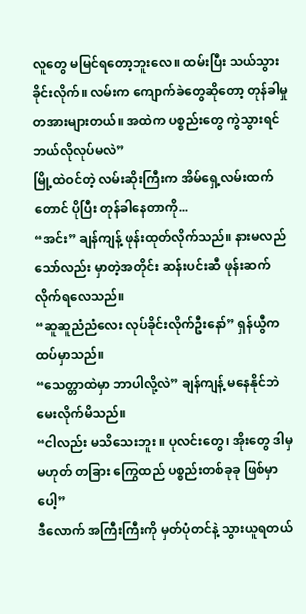လူတွေ မမြင်ရတော့ဘူးလေ။ ထမ်းပြီး သယ်သွားခိုင်းလိုက်။ လမ်းက ကျောက်ခဲတွေဆိုတော့ တုန်ခါမှု တအားများတယ်။ အထဲက ပစ္စည်းတွေ ကွဲသွားရင် ဘယ်လိုလုပ်မလဲ”
မြို့ထဲဝင်တဲ့ လမ်းဆိုးကြီးက အိမ်ရှေ့လမ်းထက်တောင် ပိုပြီး တုန်ခါနေတာကို...
“အင်း” ချန်ကျန့် ဖုန်းထုတ်လိုက်သည်။ နားမလည်သော်လည်း မှာတဲ့အတိုင်း ဆန်းပင်းဆီ ဖုန်းဆက်လိုက်ရလေသည်။
“ဆူဆူညံညံလေး လုပ်ခိုင်းလိုက်ဦးနော်” ရှန်ယွီက ထပ်မှာသည်။
“သေတ္တာထဲမှာ ဘာပါလို့လဲ” ချန်ကျန့် မနေနိုင်ဘဲ မေးလိုက်မိသည်။
“ငါလည်း မသိသေးဘူး ။ ပုလင်းတွေ၊ အိုးတွေ ဒါမှမဟုတ် တခြား ကြွေထည် ပစ္စည်းတစ်ခုခု ဖြစ်မှာပေါ့”
ဒီလောက် အကြီးကြီးကို မှတ်ပုံတင်နဲ့ သွားယူရတယ်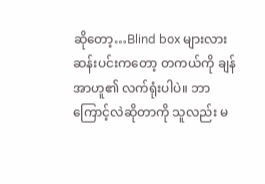ဆိုတော့…Blind box များလား
ဆန်းပင်းကတော့ တကယ်ကို ချန်အာဟူ၏ လက်ရုံးပါပဲ။ ဘာကြောင့်လဲဆိုတာကို သူလည်း မ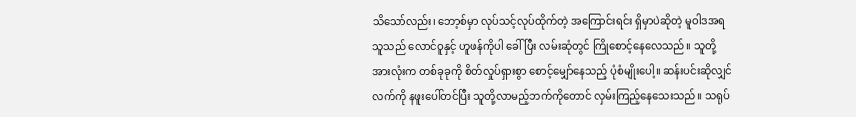သိသော်လည်း၊ ဘော့စ်မှာ လုပ်သင့်လုပ်ထိုက်တဲ့ အကြောင်းရင်း ရှိမှာပဲဆိုတဲ့ မူဝါဒအရ သူသည် လောင်ဝူနှင့် ဟူဖန်ကိုပါ ခေါ်ပြီး လမ်းဆုံတွင် ကြိုစောင့်နေလေသည်။ သူတို့အားလုံးက တစ်ခုခုကို စိတ်လှုပ်ရှားစွာ စောင့်မျှော်နေသည့် ပုံစံမျိုးပေါ့။ ဆန်းပင်းဆိုလျှင် လက်ကို နဖူးပေါ်တင်ပြီး သူတို့လာမည့်ဘက်ကိုတောင် လှမ်းကြည့်နေသေးသည်။ သရုပ်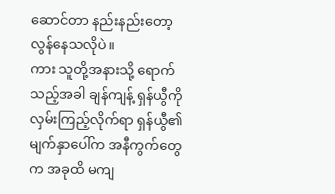ဆောင်တာ နည်းနည်းတော့ လွန်နေသလိုပဲ။
ကား သူတို့အနားသို့ ရောက်သည့်အခါ ချန်ကျန့် ရှန်ယွီကို လှမ်းကြည့်လိုက်ရာ ရှန်ယွီ၏ မျက်နှာပေါ်က အနီကွက်တွေက အခုထိ မကျ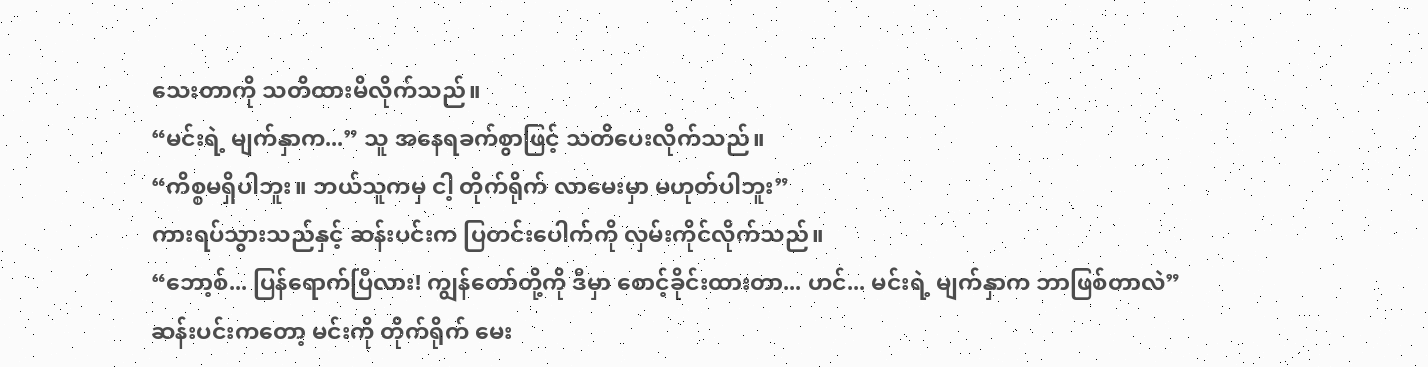သေးတာကို သတိထားမိလိုက်သည်။
“မင်းရဲ့ မျက်နှာက...” သူ အနေရခက်စွာဖြင့် သတိပေးလိုက်သည်။
“ကိစ္စမရှိပါဘူး။ ဘယ်သူကမှ ငါ့ တိုက်ရိုက် လာမေးမှာ မဟုတ်ပါဘူး”
ကားရပ်သွားသည်နှင့် ဆန်းပင်းက ပြတင်းပေါက်ကို လှမ်းကိုင်လိုက်သည်။
“ဘော့စ်... ပြန်ရောက်ပြီလား! ကျွန်တော်တို့ကို ဒီမှာ စောင့်ခိုင်းထားတာ... ဟင်... မင်းရဲ့ မျက်နှာက ဘာဖြစ်တာလဲ”
ဆန်းပင်းကတော့ မင်းကို တိုက်ရိုက် မေး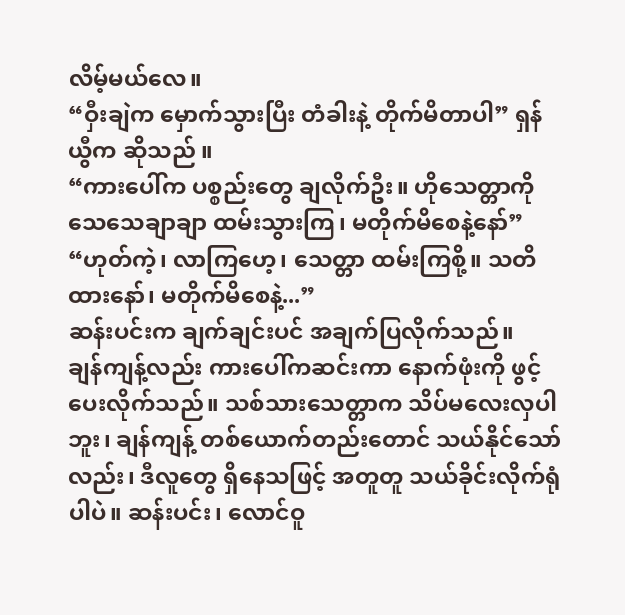လိမ့်မယ်လေ။
“ဝှီးချဲက မှောက်သွားပြီး တံခါးနဲ့ တိုက်မိတာပါ” ရှန်ယွီက ဆိုသည် ။
“ကားပေါ်က ပစ္စည်းတွေ ချလိုက်ဦး။ ဟိုသေတ္တာကို သေသေချာချာ ထမ်းသွားကြ၊ မတိုက်မိစေနဲ့နော်”
“ဟုတ်ကဲ့၊ လာကြဟေ့၊ သေတ္တာ ထမ်းကြစို့။ သတိထားနော်၊ မတိုက်မိစေနဲ့...”
ဆန်းပင်းက ချက်ချင်းပင် အချက်ပြလိုက်သည်။
ချန်ကျန့်လည်း ကားပေါ်ကဆင်းကာ နောက်ဖုံးကို ဖွင့်ပေးလိုက်သည်။ သစ်သားသေတ္တာက သိပ်မလေးလှပါဘူး၊ ချန်ကျန့် တစ်ယောက်တည်းတောင် သယ်နိုင်သော်လည်း၊ ဒီလူတွေ ရှိနေသဖြင့် အတူတူ သယ်ခိုင်းလိုက်ရုံပါပဲ။ ဆန်းပင်း၊ လောင်ဝူ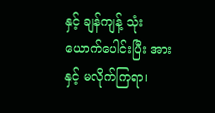နှင့် ချန်ကျန့် သုံးယောက်ပေါင်းပြီး အားနှင့် မလိုက်ကြရာ၊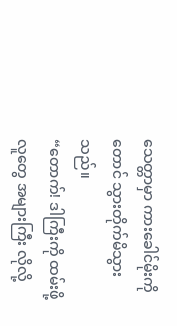သေတ္တာမှာ ကားခေါင်မိုးကိုတောင် သွားတိုက်မိသွားသည်။
“တောက်! ဒါကြီးကို ထမ်းဖို့ လူတွေ အများကြီး လိုလို့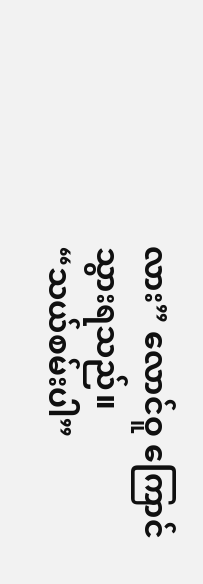လား” လောင်ဝူ ကြောင်သွားရသည်။
“သယ်စမ်းပါ”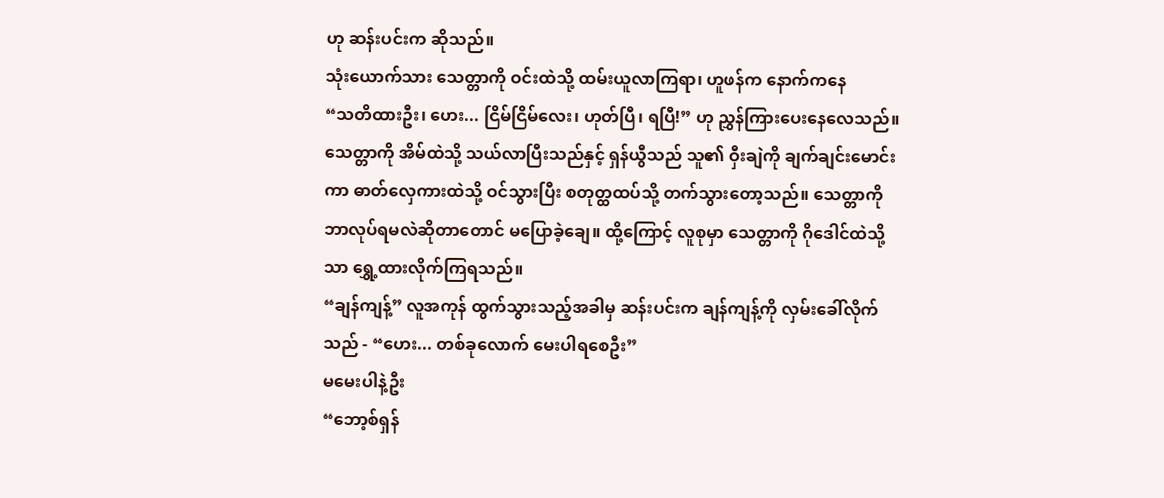ဟု ဆန်းပင်းက ဆိုသည်။
သုံးယောက်သား သေတ္တာကို ဝင်းထဲသို့ ထမ်းယူလာကြရာ၊ ဟူဖန်က နောက်ကနေ
“သတိထားဦး၊ ဟေး... ငြိမ်ငြိမ်လေး၊ ဟုတ်ပြီ၊ ရပြီ!” ဟု ညွှန်ကြားပေးနေလေသည်။
သေတ္တာကို အိမ်ထဲသို့ သယ်လာပြီးသည်နှင့် ရှန်ယွီသည် သူ၏ ဝှီးချဲကို ချက်ချင်းမောင်းကာ ဓာတ်လှေကားထဲသို့ ဝင်သွားပြီး စတုတ္ထထပ်သို့ တက်သွားတော့သည်။ သေတ္တာကို ဘာလုပ်ရမလဲဆိုတာတောင် မပြောခဲ့ချေ။ ထို့ကြောင့် လူစုမှာ သေတ္တာကို ဂိုဒေါင်ထဲသို့သာ ရွှေ့ထားလိုက်ကြရသည်။
“ချန်ကျန့်” လူအကုန် ထွက်သွားသည့်အခါမှ ဆန်းပင်းက ချန်ကျန့်ကို လှမ်းခေါ်လိုက်သည် - “ဟေး... တစ်ခုလောက် မေးပါရစေဦး”
မမေးပါနဲ့ဦး
“ဘော့စ်ရှန်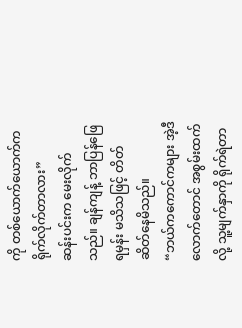ကို တစ်ယောက်ယောက်က ရိုက်လိုက်တာလား”
ဆန်းပင်းက မေးလိုက်သည်။ ချန်ကျန့် ဘာပြန်ဖြေရမှန်း မသိသဖြင့် တိတ်ဆိတ်နေမိသည်။
“ဘယ်ကကောင်ကများ အဲ့ဒီလောက်တောင် အစွမ်းထက်လို့ သူ့မျက်နှာကို ရိုက်ရဲတာ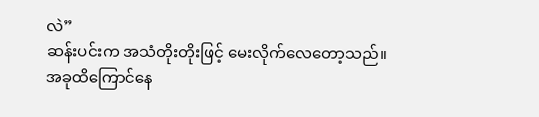လဲ”
ဆန်းပင်းက အသံတိုးတိုးဖြင့် မေးလိုက်လေတော့သည်။
အခုထိကြောင်နေ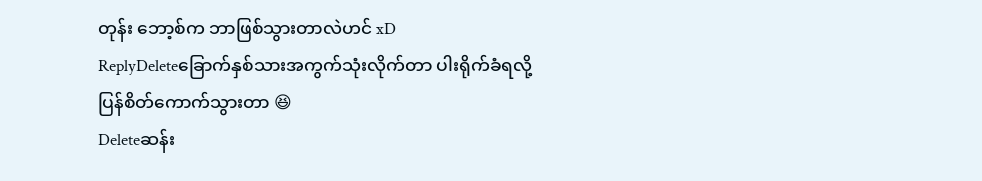တုန်း ဘော့စ်က ဘာဖြစ်သွားတာလဲဟင် xD
ReplyDeleteခြောက်နှစ်သားအကွက်သုံးလိုက်တာ ပါးရိုက်ခံရလို့ ပြန်စိတ်ကောက်သွားတာ 😆
Deleteဆန်း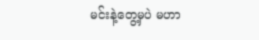မင်းနဲ့တွေ့မှပဲ မဟာ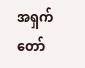အရှက်တော်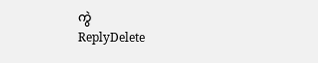ကွဲ
ReplyDelete